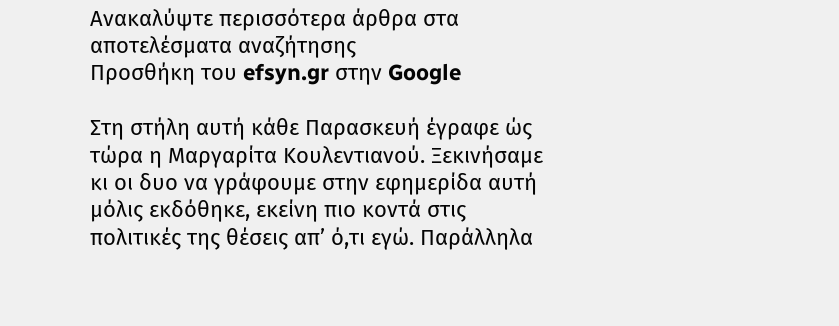Ανακαλύψτε περισσότερα άρθρα στα αποτελέσματα αναζήτησης
Προσθήκη του efsyn.gr στην Google

Στη στήλη αυτή κάθε Παρασκευή έγραφε ώς τώρα η Μαργαρίτα Κουλεντιανού. Ξεκινήσαμε κι οι δυο να γράφουμε στην εφημερίδα αυτή μόλις εκδόθηκε, εκείνη πιο κοντά στις πολιτικές της θέσεις απ’ ό,τι εγώ. Παράλληλα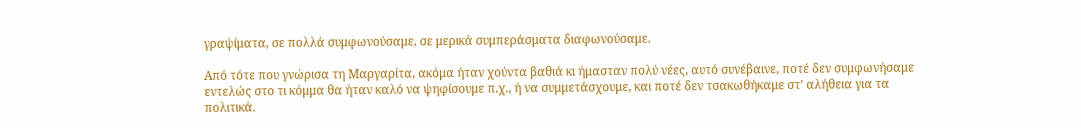γραψίματα, σε πολλά συμφωνούσαμε, σε μερικά συμπεράσματα διαφωνούσαμε.

Από τότε που γνώρισα τη Μαργαρίτα, ακόμα ήταν χούντα βαθιά κι ήμασταν πολύ νέες, αυτό συνέβαινε, ποτέ δεν συμφωνήσαμε εντελώς στο τι κόμμα θα ήταν καλό να ψηφίσουμε π.χ., ή να συμμετάσχουμε, και ποτέ δεν τσακωθήκαμε στ’ αλήθεια για τα πολιτικά.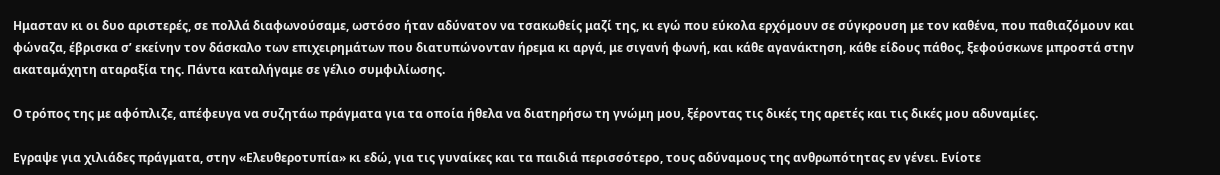Ημασταν κι οι δυο αριστερές, σε πολλά διαφωνούσαμε, ωστόσο ήταν αδύνατον να τσακωθείς μαζί της, κι εγώ που εύκολα ερχόμουν σε σύγκρουση με τον καθένα, που παθιαζόμουν και φώναζα, έβρισκα σ’ εκείνην τον δάσκαλο των επιχειρημάτων που διατυπώνονταν ήρεμα κι αργά, με σιγανή φωνή, και κάθε αγανάκτηση, κάθε είδους πάθος, ξεφούσκωνε μπροστά στην ακαταμάχητη αταραξία της. Πάντα καταλήγαμε σε γέλιο συμφιλίωσης.

Ο τρόπος της με αφόπλιζε, απέφευγα να συζητάω πράγματα για τα οποία ήθελα να διατηρήσω τη γνώμη μου, ξέροντας τις δικές της αρετές και τις δικές μου αδυναμίες.

Εγραψε για χιλιάδες πράγματα, στην «Ελευθεροτυπία» κι εδώ, για τις γυναίκες και τα παιδιά περισσότερο, τους αδύναμους της ανθρωπότητας εν γένει. Ενίοτε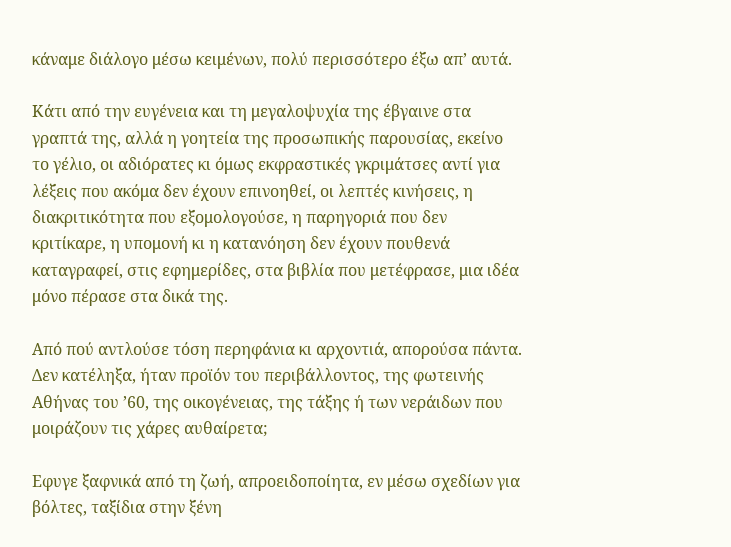κάναμε διάλογο μέσω κειμένων, πολύ περισσότερο έξω απ’ αυτά.

Κάτι από την ευγένεια και τη μεγαλοψυχία της έβγαινε στα γραπτά της, αλλά η γοητεία της προσωπικής παρουσίας, εκείνο το γέλιο, οι αδιόρατες κι όμως εκφραστικές γκριμάτσες αντί για λέξεις που ακόμα δεν έχουν επινοηθεί, οι λεπτές κινήσεις, η διακριτικότητα που εξομολογούσε, η παρηγοριά που δεν κριτίκαρε, η υπομονή κι η κατανόηση δεν έχουν πουθενά καταγραφεί, στις εφημερίδες, στα βιβλία που μετέφρασε, μια ιδέα μόνο πέρασε στα δικά της.

Από πού αντλούσε τόση περηφάνια κι αρχοντιά, απορούσα πάντα. Δεν κατέληξα, ήταν προϊόν του περιβάλλοντος, της φωτεινής Αθήνας του ’60, της οικογένειας, της τάξης ή των νεράιδων που μοιράζουν τις χάρες αυθαίρετα;

Εφυγε ξαφνικά από τη ζωή, απροειδοποίητα, εν μέσω σχεδίων για βόλτες, ταξίδια στην ξένη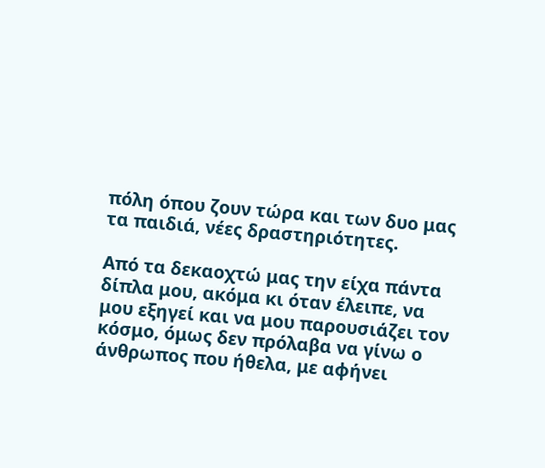πόλη όπου ζουν τώρα και των δυο μας τα παιδιά, νέες δραστηριότητες.

Από τα δεκαοχτώ μας την είχα πάντα δίπλα μου, ακόμα κι όταν έλειπε, να μου εξηγεί και να μου παρουσιάζει τον κόσμο, όμως δεν πρόλαβα να γίνω ο άνθρωπος που ήθελα, με αφήνει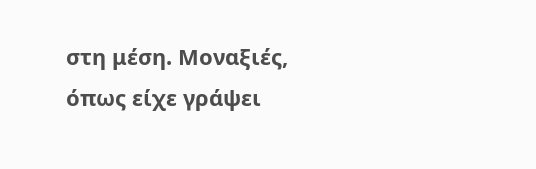στη μέση. Μοναξιές, όπως είχε γράψει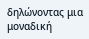δηλώνοντας μια μοναδική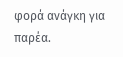φορά ανάγκη για παρέα.